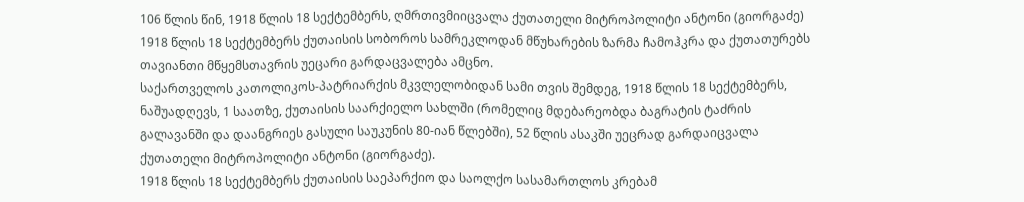106 წლის წინ, 1918 წლის 18 სექტემბერს, ღმრთივმიიცვალა ქუთათელი მიტროპოლიტი ანტონი (გიორგაძე)
1918 წლის 18 სექტემბერს ქუთაისის სობოროს სამრეკლოდან მწუხარების ზარმა ჩამოჰკრა და ქუთათურებს თავიანთი მწყემსთავრის უეცარი გარდაცვალება ამცნო.
საქართველოს კათოლიკოს-პატრიარქის მკვლელობიდან სამი თვის შემდეგ, 1918 წლის 18 სექტემბერს, ნაშუადღევს, 1 საათზე, ქუთაისის საარქიელო სახლში (რომელიც მდებარეობდა ბაგრატის ტაძრის გალავანში და დაანგრიეს გასული საუკუნის 80-იან წლებში), 52 წლის ასაკში უეცრად გარდაიცვალა ქუთათელი მიტროპოლიტი ანტონი (გიორგაძე).
1918 წლის 18 სექტემბერს ქუთაისის საეპარქიო და საოლქო სასამართლოს კრებამ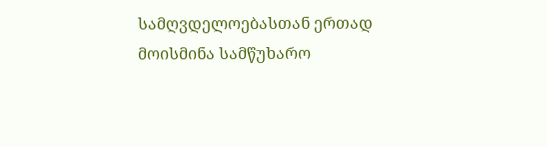სამღვდელოებასთან ერთად მოისმინა სამწუხარო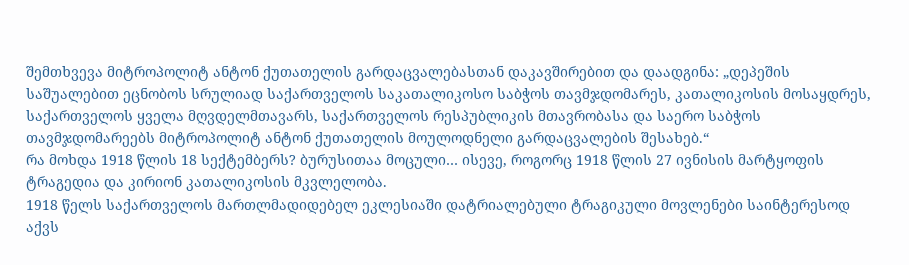შემთხვევა მიტროპოლიტ ანტონ ქუთათელის გარდაცვალებასთან დაკავშირებით და დაადგინა: „დეპეშის საშუალებით ეცნობოს სრულიად საქართველოს საკათალიკოსო საბჭოს თავმჯდომარეს, კათალიკოსის მოსაყდრეს, საქართველოს ყველა მღვდელმთავარს, საქართველოს რესპუბლიკის მთავრობასა და საერო საბჭოს თავმჯდომარეებს მიტროპოლიტ ანტონ ქუთათელის მოულოდნელი გარდაცვალების შესახებ.“
რა მოხდა 1918 წლის 18 სექტემბერს? ბურუსითაა მოცული… ისევე, როგორც 1918 წლის 27 ივნისის მარტყოფის ტრაგედია და კირიონ კათალიკოსის მკვლელობა.
1918 წელს საქართველოს მართლმადიდებელ ეკლესიაში დატრიალებული ტრაგიკული მოვლენები საინტერესოდ აქვს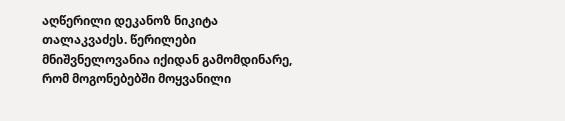აღწერილი დეკანოზ ნიკიტა თალაკვაძეს. წერილები მნიშვნელოვანია იქიდან გამომდინარე, რომ მოგონებებში მოყვანილი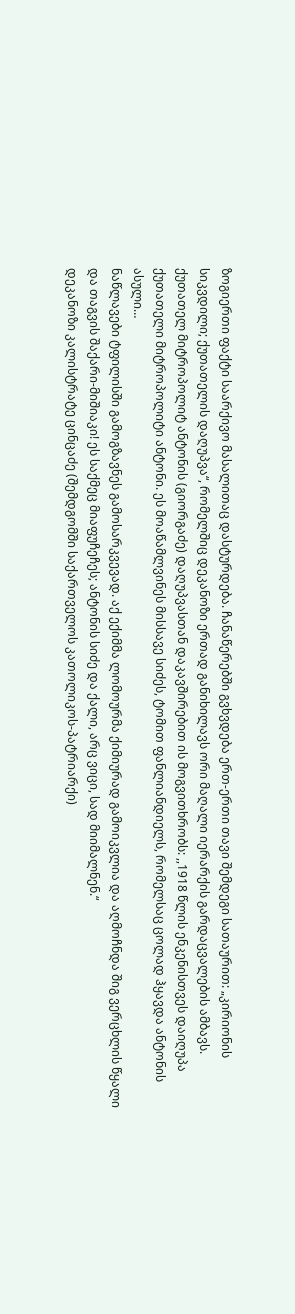ზოგიერთი ფაქტი საარქივო მასალითაც დასტურდება. ჩანაწერებში გვხვდება ერთ-ერთი თავი შემდეგი სათაურით: „კირიონის სიკვდილი; ქუთათელის დაღუპვა“, რომელშიც დეკანოზი ერთად განიხილავს ორი მაღალი იერარქის გარდაცვალების ამბავს.
ქუთათელ მიტროპოლიტ ანტონის (გიორგაძე) დაღუპვასთან დაკავშირებით ის მოგვითხრობს: ,,1918 წლის ენკენისთვეს დაიღუპა ქუთათელი მიტროპოლიტი ანტონი. ეს მოაწამლვინეს მისსავე სიძეს, ტომით ფანლიანდიელს, რომელსაც ცოლად ჰყავდა ანტონის ასული…
ნაწლავები ტფილისში გამოგზავნეს გამოსარკვევად. აქ ექიმმა ლომოურმა ქიმიურად გამოიკვლია და აღმოჩნდა შიგ ვერცხლის წყალი და თაგვის შაქარი-მიშიაკი! ეს საქმეც მიაფუჩეჩეს; ანტონის სიძე და ქალი, არც ვიცი, სად მიიმალნენ.“
დეკანოზი კალისტრატე ცინცაძე (შემდგომში საქართველოს კათოლიკოს-პატრიარქი)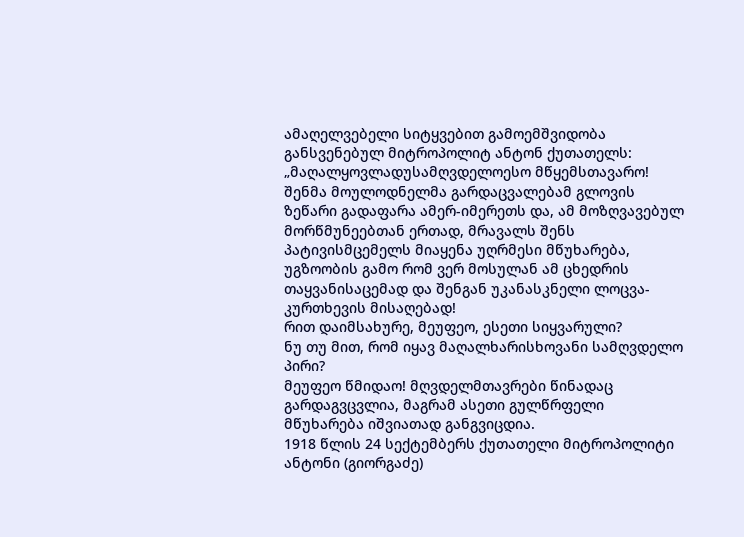ამაღელვებელი სიტყვებით გამოემშვიდობა განსვენებულ მიტროპოლიტ ანტონ ქუთათელს:
„მაღალყოვლადუსამღვდელოესო მწყემსთავარო!
შენმა მოულოდნელმა გარდაცვალებამ გლოვის ზეწარი გადაფარა ამერ-იმერეთს და, ამ მოზღვავებულ მორწმუნეებთან ერთად, მრავალს შენს პატივისმცემელს მიაყენა უღრმესი მწუხარება, უგზოობის გამო რომ ვერ მოსულან ამ ცხედრის თაყვანისაცემად და შენგან უკანასკნელი ლოცვა-კურთხევის მისაღებად!
რით დაიმსახურე, მეუფეო, ესეთი სიყვარული?
ნუ თუ მით, რომ იყავ მაღალხარისხოვანი სამღვდელო პირი?
მეუფეო წმიდაო! მღვდელმთავრები წინადაც გარდაგვცვლია, მაგრამ ასეთი გულწრფელი მწუხარება იშვიათად განგვიცდია.
1918 წლის 24 სექტემბერს ქუთათელი მიტროპოლიტი ანტონი (გიორგაძე)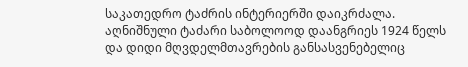საკათედრო ტაძრის ინტერიერში დაიკრძალა. აღნიშნული ტაძარი საბოლოოდ დაანგრიეს 1924 წელს და დიდი მღვდელმთავრების განსასვენებელიც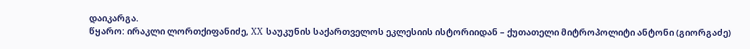დაიკარგა.
წყარო: ირაკლი ლორთქიფანიძე, XX საუკუნის საქართველოს ეკლესიის ისტორიიდან – ქუთათელი მიტროპოლიტი ანტონი (გიორგაძე)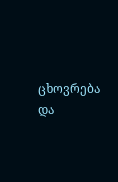ცხოვრება და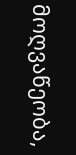მოღვაწეობა,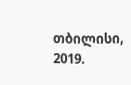თბილისი, 2019.